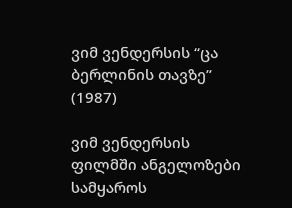ვიმ ვენდერსის “ცა ბერლინის თავზე” (1987)

ვიმ ვენდერსის ფილმში ანგელოზები სამყაროს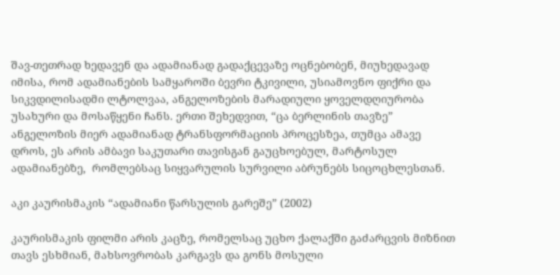შავ-თეთრად ხედავენ და ადამიანად გადაქცევაზე ოცნებობენ, მიუხედავად იმისა, რომ ადამიანების სამყაროში ბევრი ტკივილი, უსიამოვნო ფიქრი და სიკვდილისადმი ლტოლვაა, ანგელოზების მარადიული ყოველდღიურობა უსახური და მოსაწყენი ჩანს. ერთი შეხედვით, “ცა ბერლინის თავზე”  ანგელოზის მიერ ადამიანად ტრანსფორმაციის პროცესზეა, თუმცა ამავე დროს, ეს არის ამბავი საკუთარი თავისგან გაუცხოებულ, მარტოსულ ადამიანებზე,  რომლებსაც სიყვარულის სურვილი აბრუნებს სიცოცხლესთან.

აკი კაურისმაკის “ადამიანი წარსულის გარეშე” (2002)

კაურისმაკის ფილმი არის კაცზე, რომელსაც უცხო ქალაქში გაძარცვის მიზნით თავს ესხმიან, მახსოვრობას კარგავს და გონს მოსული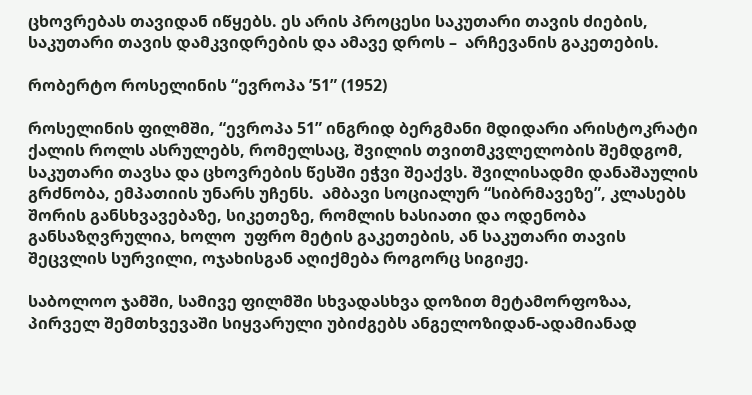ცხოვრებას თავიდან იწყებს. ეს არის პროცესი საკუთარი თავის ძიების, საკუთარი თავის დამკვიდრების და ამავე დროს –  არჩევანის გაკეთების.

რობერტო როსელინის “ევროპა ’51” (1952)

როსელინის ფილმში, “ევროპა 51” ინგრიდ ბერგმანი მდიდარი არისტოკრატი ქალის როლს ასრულებს, რომელსაც, შვილის თვითმკვლელობის შემდგომ, საკუთარი თავსა და ცხოვრების წესში ეჭვი შეაქვს. შვილისადმი დანაშაულის გრძნობა, ემპათიის უნარს უჩენს.  ამბავი სოციალურ “სიბრმავეზე”, კლასებს შორის განსხვავებაზე, სიკეთეზე, რომლის ხასიათი და ოდენობა განსაზღვრულია, ხოლო  უფრო მეტის გაკეთების, ან საკუთარი თავის შეცვლის სურვილი, ოჯახისგან აღიქმება როგორც სიგიჟე.

საბოლოო ჯამში, სამივე ფილმში სხვადასხვა დოზით მეტამორფოზაა, პირველ შემთხვევაში სიყვარული უბიძგებს ანგელოზიდან-ადამიანად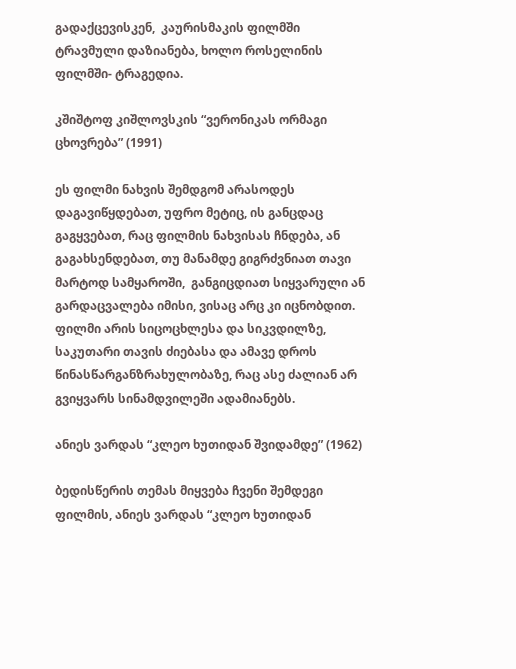გადაქცევისკენ,  კაურისმაკის ფილმში  ტრავმული დაზიანება, ხოლო როსელინის ფილმში- ტრაგედია.

კშიშტოფ კიშლოვსკის “ვერონიკას ორმაგი ცხოვრება” (1991)

ეს ფილმი ნახვის შემდგომ არასოდეს დაგავიწყდებათ, უფრო მეტიც, ის განცდაც გაგყვებათ, რაც ფილმის ნახვისას ჩნდება, ან გაგახსენდებათ, თუ მანამდე გიგრძვნიათ თავი მარტოდ სამყაროში,  განგიცდიათ სიყვარული ან გარდაცვალება იმისი, ვისაც არც კი იცნობდით. ფილმი არის სიცოცხლესა და სიკვდილზე, საკუთარი თავის ძიებასა და ამავე დროს წინასწარგანზრახულობაზე, რაც ასე ძალიან არ გვიყვარს სინამდვილეში ადამიანებს.

ანიეს ვარდას “კლეო ხუთიდან შვიდამდე” (1962)

ბედისწერის თემას მიყვება ჩვენი შემდეგი ფილმის, ანიეს ვარდას “კლეო ხუთიდან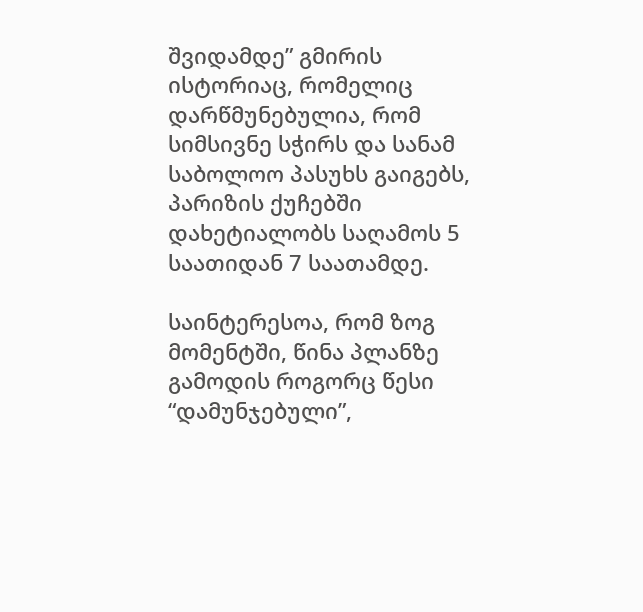შვიდამდე” გმირის ისტორიაც, რომელიც დარწმუნებულია, რომ სიმსივნე სჭირს და სანამ საბოლოო პასუხს გაიგებს, პარიზის ქუჩებში დახეტიალობს საღამოს 5 საათიდან 7 საათამდე.

საინტერესოა, რომ ზოგ მომენტში, წინა პლანზე გამოდის როგორც წესი “დამუნჯებული”,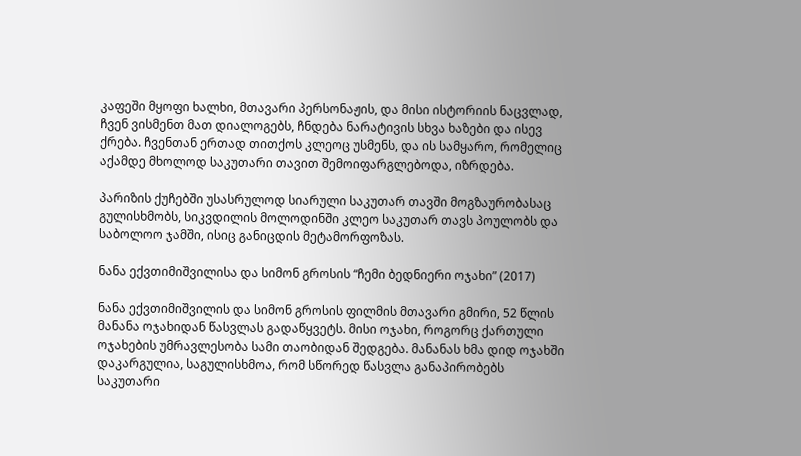კაფეში მყოფი ხალხი, მთავარი პერსონაჟის, და მისი ისტორიის ნაცვლად, ჩვენ ვისმენთ მათ დიალოგებს, ჩნდება ნარატივის სხვა ხაზები და ისევ ქრება. ჩვენთან ერთად თითქოს კლეოც უსმენს, და ის სამყარო, რომელიც აქამდე მხოლოდ საკუთარი თავით შემოიფარგლებოდა, იზრდება.

პარიზის ქუჩებში უსასრულოდ სიარული საკუთარ თავში მოგზაურობასაც გულისხმობს, სიკვდილის მოლოდინში კლეო საკუთარ თავს პოულობს და საბოლოო ჯამში, ისიც განიცდის მეტამორფოზას.

ნანა ექვთიმიშვილისა და სიმონ გროსის “ჩემი ბედნიერი ოჯახი” (2017)

ნანა ექვთიმიშვილის და სიმონ გროსის ფილმის მთავარი გმირი, 52 წლის მანანა ოჯახიდან წასვლას გადაწყვეტს. მისი ოჯახი, როგორც ქართული ოჯახების უმრავლესობა სამი თაობიდან შედგება. მანანას ხმა დიდ ოჯახში დაკარგულია, საგულისხმოა, რომ სწორედ წასვლა განაპირობებს საკუთარი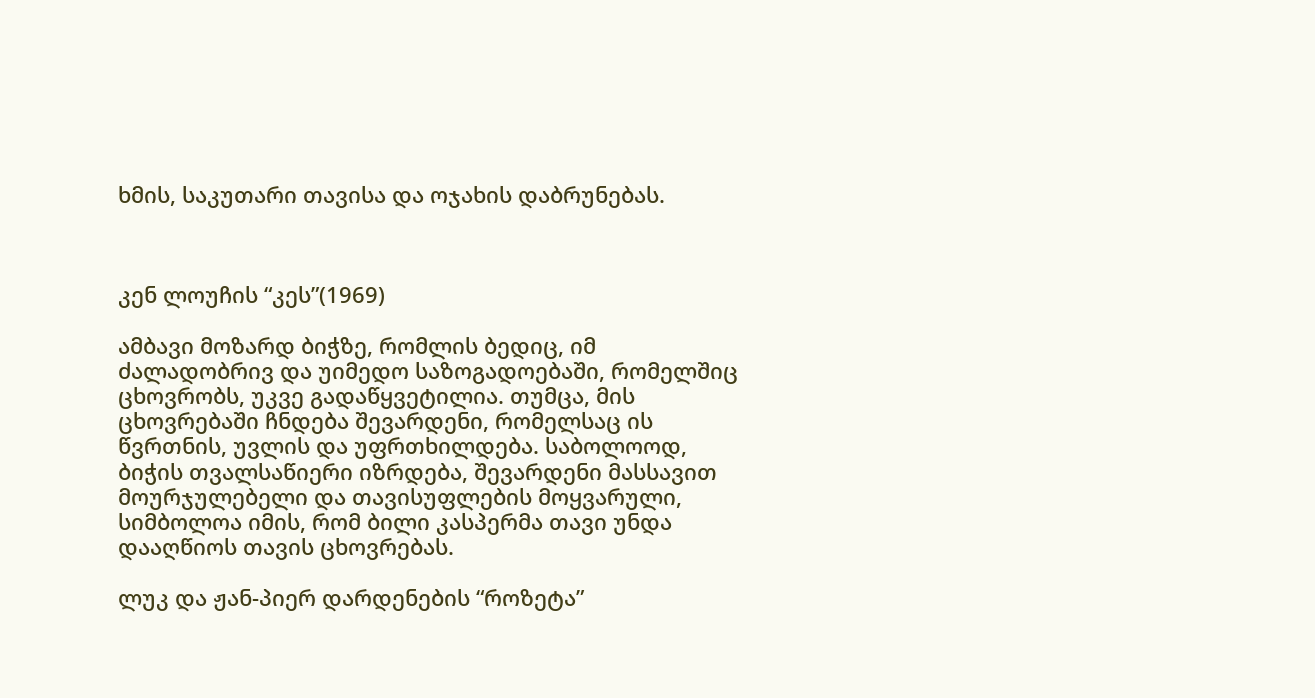ხმის, საკუთარი თავისა და ოჯახის დაბრუნებას.



კენ ლოუჩის “კეს”(1969)

ამბავი მოზარდ ბიჭზე, რომლის ბედიც, იმ ძალადობრივ და უიმედო საზოგადოებაში, რომელშიც ცხოვრობს, უკვე გადაწყვეტილია. თუმცა, მის ცხოვრებაში ჩნდება შევარდენი, რომელსაც ის წვრთნის, უვლის და უფრთხილდება. საბოლოოდ, ბიჭის თვალსაწიერი იზრდება, შევარდენი მასსავით მოურჯულებელი და თავისუფლების მოყვარული, სიმბოლოა იმის, რომ ბილი კასპერმა თავი უნდა დააღწიოს თავის ცხოვრებას.

ლუკ და ჟან-პიერ დარდენების “როზეტა”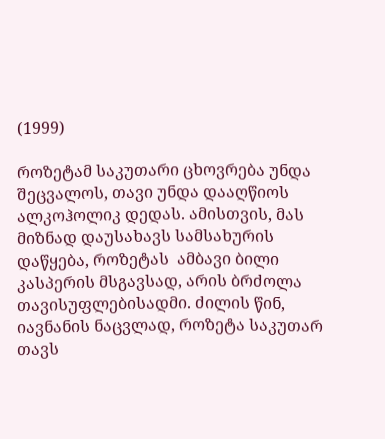(1999)

როზეტამ საკუთარი ცხოვრება უნდა შეცვალოს, თავი უნდა დააღწიოს ალკოჰოლიკ დედას. ამისთვის, მას მიზნად დაუსახავს სამსახურის დაწყება, როზეტას  ამბავი ბილი კასპერის მსგავსად, არის ბრძოლა თავისუფლებისადმი. ძილის წინ, იავნანის ნაცვლად, როზეტა საკუთარ თავს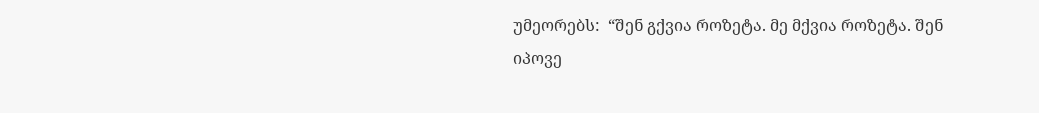უმეორებს:  “შენ გქვია როზეტა. მე მქვია როზეტა. შენ იპოვე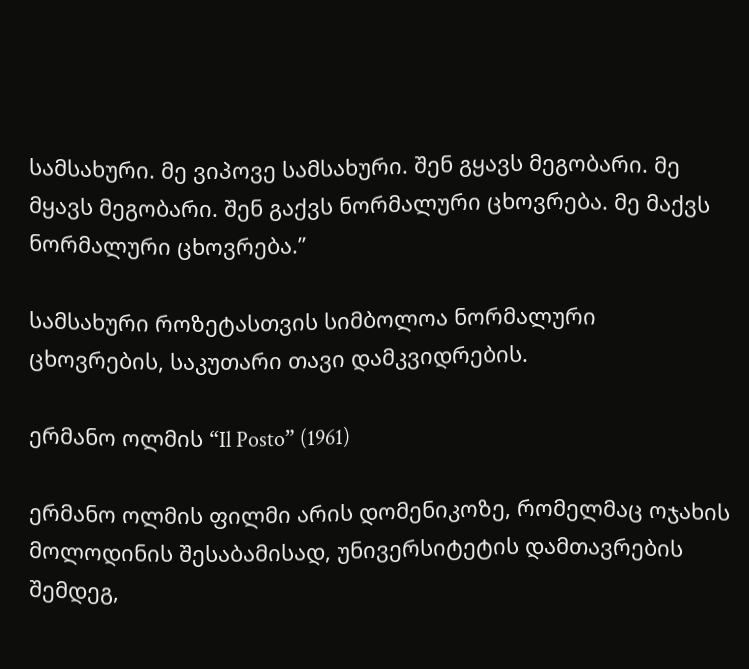სამსახური. მე ვიპოვე სამსახური. შენ გყავს მეგობარი. მე მყავს მეგობარი. შენ გაქვს ნორმალური ცხოვრება. მე მაქვს ნორმალური ცხოვრება.”

სამსახური როზეტასთვის სიმბოლოა ნორმალური ცხოვრების, საკუთარი თავი დამკვიდრების.

ერმანო ოლმის “Il Posto” (1961)

ერმანო ოლმის ფილმი არის დომენიკოზე, რომელმაც ოჯახის მოლოდინის შესაბამისად, უნივერსიტეტის დამთავრების შემდეგ,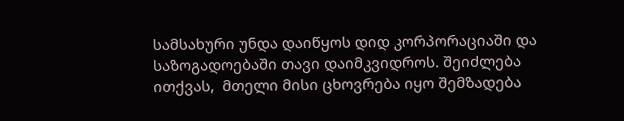სამსახური უნდა დაიწყოს დიდ კორპორაციაში და საზოგადოებაში თავი დაიმკვიდროს. შეიძლება ითქვას,  მთელი მისი ცხოვრება იყო შემზადება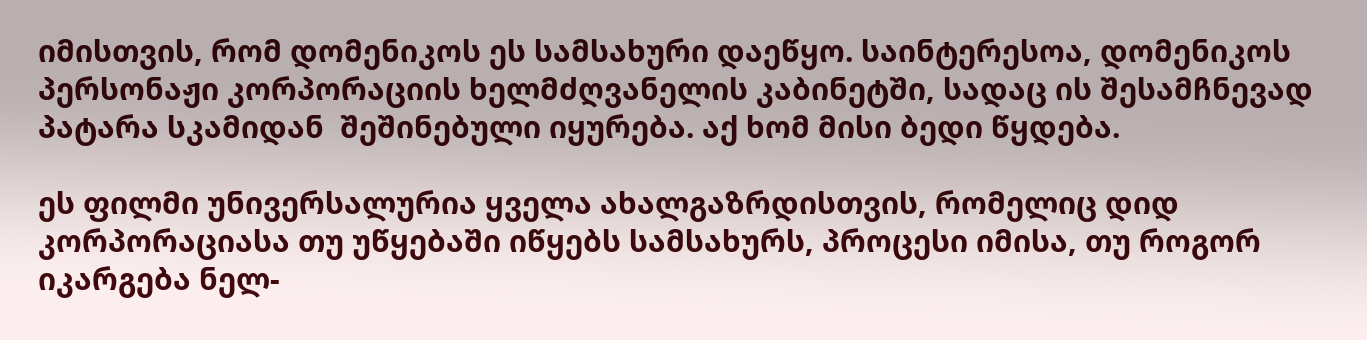იმისთვის, რომ დომენიკოს ეს სამსახური დაეწყო. საინტერესოა, დომენიკოს  პერსონაჟი კორპორაციის ხელმძღვანელის კაბინეტში, სადაც ის შესამჩნევად პატარა სკამიდან  შეშინებული იყურება. აქ ხომ მისი ბედი წყდება.

ეს ფილმი უნივერსალურია ყველა ახალგაზრდისთვის, რომელიც დიდ კორპორაციასა თუ უწყებაში იწყებს სამსახურს, პროცესი იმისა, თუ როგორ იკარგება ნელ-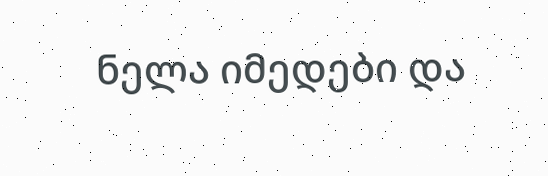ნელა იმედები და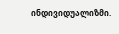ინდივიდუალიზმი.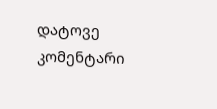დატოვე კომენტარი